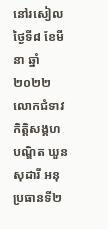នៅរសៀលថ្ងៃទី៨ ខែមីនា ឆ្នាំ២០២២ លោកជំទាវ កិត្តិសង្គហបណ្ឌិត ឃួន សុដារី អនុប្រធានទី២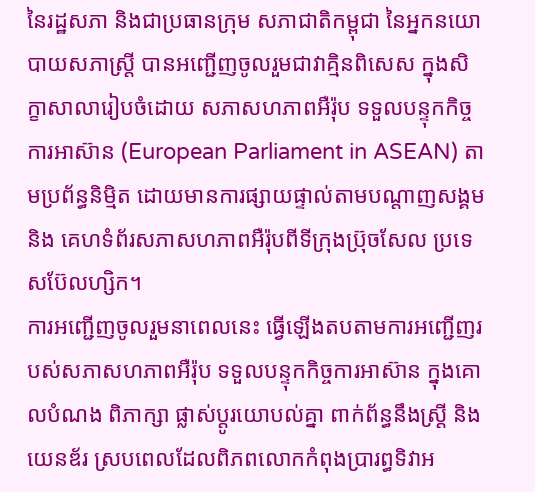នៃរដ្ឋសភា និងជាប្រធានក្រុម សភាជាតិកម្ពុជា នៃអ្នកនយោបាយសភាស្រ្តី បានអញ្ជើញចូលរួមជាវាគ្មិនពិសេស ក្នុងសិក្ខាសាលារៀបចំដោយ សភាសហភាពអឺរ៉ុប ទទួលបន្ទុកកិច្ចការអាស៊ាន (European Parliament in ASEAN) តាមប្រព័ន្ធនិម្មិត ដោយមានការផ្សាយផ្ទាល់តាមបណ្តាញសង្គម និង គេហទំព័រសភាសហភាពអឺរ៉ុបពីទីក្រុងប្រ៊ុចសែល ប្រទេសប៊ែលហ្សិក។
ការអញ្ជើញចូលរួមនាពេលនេះ ធ្វើឡើងតបតាមការអញ្ជើញរបស់សភាសហភាពអឺរ៉ុប ទទួលបន្ទុកកិច្ចការអាស៊ាន ក្នុងគោលបំណង ពិភាក្សា ផ្លាស់ប្តូរយោបល់គ្នា ពាក់ព័ន្ធនឹងស្រ្តី និងយេនឌ័រ ស្របពេលដែលពិភពលោកកំពុងប្រារព្ធទិវាអ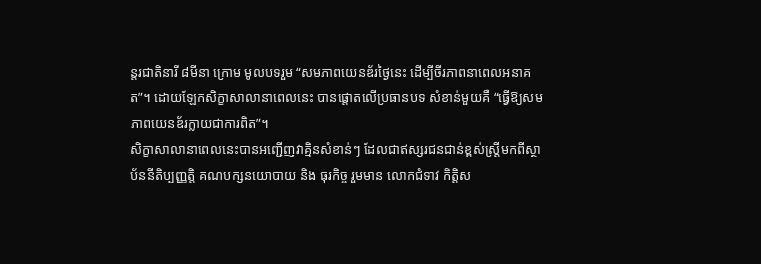ន្តរជាតិនារី ៨មីនា ក្រោម មូលបទរួម “សមភាពយេនឌ័រថ្ងៃនេះ ដើម្បីចីរភាពនាពេលអនាគត”។ ដោយឡែកសិក្ខាសាលានាពេលនេះ បានផ្តោតលើប្រធានបទ សំខាន់មួយគឺ “ធ្វើឱ្យសមភាពយេនឌ័រក្លាយជាការពិត”។
សិក្ខាសាលានាពេលនេះបានអញ្ជើញវាគ្មិនសំខាន់ៗ ដែលជាឥស្សរជនជាន់ខ្ពស់ស្រ្តីមកពីស្ថាប័ននីតិប្បញ្ញត្តិ គណបក្សនយោបាយ និង ធុរកិច្ច រួមមាន លោកជំទាវ កិត្តិស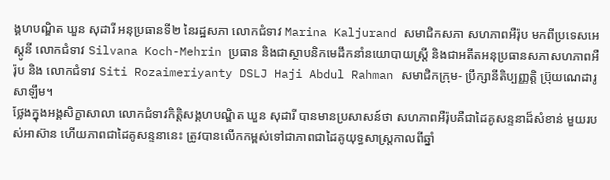ង្គហបណ្ឌិត ឃួន សុដារី អនុប្រធានទី២ នៃរដ្ឋសភា លោកជំទាវ Marina Kaljurand សមាជិកសភា សហភាពអឺរ៉ុប មកពីប្រទេសអេស្តូនី លោកជំទាវ Silvana Koch-Mehrin ប្រធាន និងជាស្ថាបនិកមេដឹកនាំនយោបាយស្រ្តី និងជាអតីតអនុប្រធានសភាសហភាពអឺរ៉ុប និង លោកជំទាវ Siti Rozaimeriyanty DSLJ Haji Abdul Rahman សមាជិកក្រុម- ប្រឹក្សានីតិប្បញ្ញត្តិ ប្រ៊ុយណេដារូសាឡឹម។
ថ្លែងក្នុងអង្គសិក្ខាសាលា លោកជំទាវកិត្តិសង្គហបណ្ឌិត ឃួន សុដារី បានមានប្រសាសន៍ថា សហភាពអឺរ៉ុបគឺជាដៃគូសន្ទនាដ៏សំខាន់ មួយរបស់អាស៊ាន ហើយភាពជាដៃគូសន្ទនានេះ ត្រូវបានលើកកម្ពស់ទៅជាភាពជាដៃគូយុទ្ធសាស្ត្រកាលពីឆ្នាំ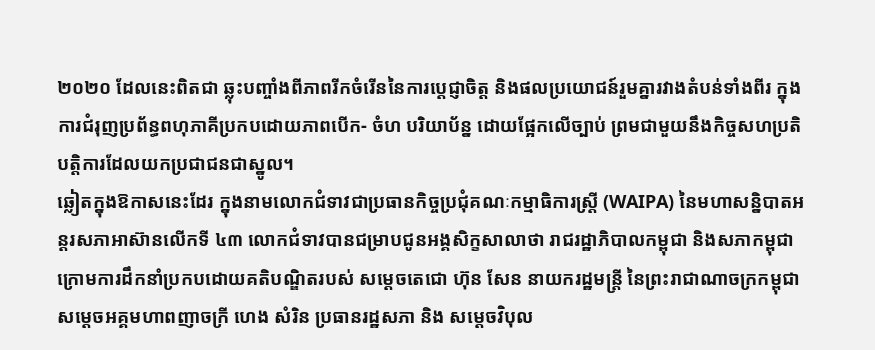២០២០ ដែលនេះពិតជា ឆ្លុះបញ្ចាំងពីភាពរីកចំរើននៃការប្តេជ្ញាចិត្ត និងផលប្រយោជន៍រួមគ្នារវាងតំបន់ទាំងពីរ ក្នុងការជំរុញប្រព័ន្ធពហុភាគីប្រកបដោយភាពបើក- ចំហ បរិយាប័ន្ន ដោយផ្អែកលើច្បាប់ ព្រមជាមួយនឹងកិច្ចសហប្រតិបត្តិការដែលយកប្រជាជនជាស្នូល។
ឆ្លៀតក្នុងឱកាសនេះដែរ ក្នុងនាមលោកជំទាវជាប្រធានកិច្ចប្រជុំគណៈកម្មាធិការស្រ្តី (WAIPA) នៃមហាសន្និបាតអន្តរសភាអាស៊ានលើកទី ៤៣ លោកជំទាវបានជម្រាបជូនអង្គសិក្ខសាលាថា រាជរដ្ឋាភិបាលកម្ពុជា និងសភាកម្ពុជា ក្រោមការដឹកនាំប្រកបដោយគតិបណ្ឌិតរបស់ សម្តេចតេជោ ហ៊ុន សែន នាយករដ្ឋមន្រ្តី នៃព្រះរាជាណាចក្រកម្ពុជា សម្តេចអគ្គមហាពញាចក្រី ហេង សំរិន ប្រធានរដ្ឋសភា និង សម្តេចវិបុល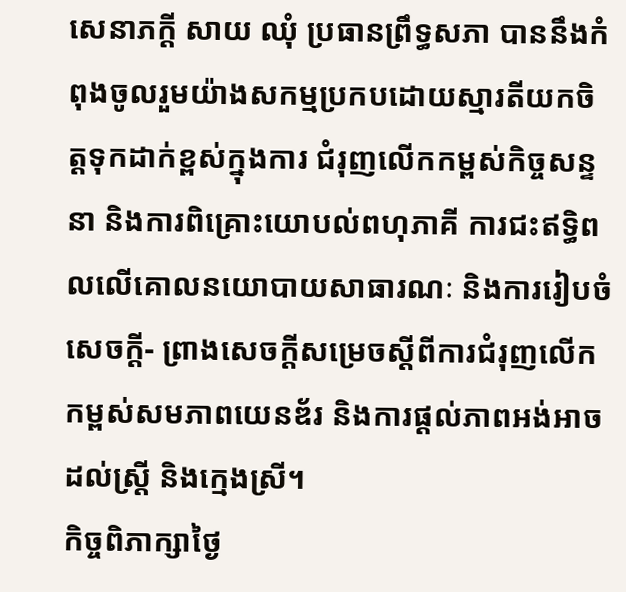សេនាភក្តី សាយ ឈុំ ប្រធានព្រឹទ្ធសភា បាននឹងកំពុងចូលរួមយ៉ាងសកម្មប្រកបដោយស្មារតីយកចិត្តទុកដាក់ខ្ពស់ក្នុងការ ជំរុញលើកកម្ពស់កិច្ចសន្ទនា និងការពិគ្រោះយោបល់ពហុភាគី ការជះឥទ្ធិពលលើគោលនយោបាយសាធារណៈ និងការរៀបចំសេចក្តី- ព្រាងសេចក្តីសម្រេចស្តីពីការជំរុញលើកកម្ពស់សមភាពយេនឌ័រ និងការផ្តល់ភាពអង់អាចដល់ស្ត្រី និងក្មេងស្រី។
កិច្ចពិភាក្សាថ្ងៃ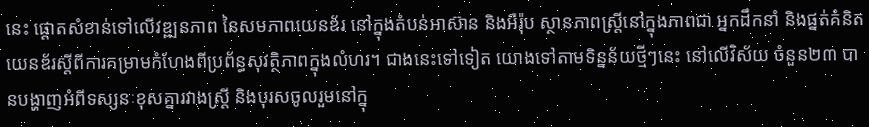នេះ ផ្តោតសំខាន់ទៅលើវឌ្ឍនភាព នៃសមភាពយេនឌ័រ នៅក្នុងតំបន់អាស៊ាន និងអឺរ៉ុប ស្ថានភាពស្រ្តីនៅក្នុងភាពជា អ្នកដឹកនាំ និងផ្នត់គំនិតយេនឌ័រស្តីពីការគម្រាមកំហែងពីប្រព័ន្ធសុវត្ថិភាពក្នុងលំហរ។ ជាងនេះទៅទៀត យោងទៅតាមទិន្នន័យថ្មីៗនេះ នៅលើវិស័យ ចំនួន២៣ បានបង្ហាញអំពីទស្សនៈខុសគ្នារវាងស្រ្តី និងបុរសចូលរួមនៅក្នុ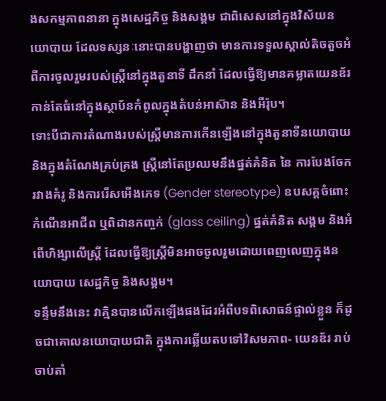ងសកម្មភាពនានា ក្នុងសេដ្ឋកិច្ច និងសង្គម ជាពិសេសនៅក្នុងវិស័យនយោបាយ ដែលទស្សនៈនោះបានបង្ហាញថា មានការទទួលស្គាល់តិចតួចអំពីការចូលរួមរបស់ស្រ្តីនៅក្នុងតួនាទី ដឹកនាំ ដែលធ្វើឱ្យមានគម្លាតយេនឌ័រកាន់តែធំនៅក្នុងស្ថាប័នកំពូលក្នុងតំបន់អាស៊ាន និងអឺរ៉ុប។
ទោះបីជាការតំណាងរបស់ស្រ្តីមានការកើនឡើងនៅក្នុងតួនាទីនយោបាយ និងក្នុងតំណែងគ្រប់គ្រង ស្រ្តីនៅតែប្រឈមនឹងផ្នត់គំនិត នៃ ការបែងចែករវាងគំរូ និងការរើសអើងភេទ (Gender stereotype) ឧបសគ្គចំពោះកំណើនអាជីព ឬពិដានកញ្ចក់ (glass ceiling) ផ្នត់គំនិត សង្គម និងអំពើហិង្សាលើស្រ្តី ដែលធ្វើឱ្យស្ត្រីមិនអាចចូលរួមដោយពេញលេញក្នុងនយោបាយ សេដ្ឋកិច្ច និងសង្គម។
ទន្ទឹមនឹងនេះ វាគ្មិនបានលើកឡើងផងដែរអំពីបទពិសោធន៍ផ្ទាល់ខ្លួន ក៏ដូចជាគោលនយោបាយជាតិ ក្នុងការឆ្លើយតបទៅវិសមភាព- យេនឌ័រ រាប់ចាប់តាំ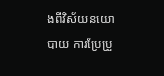ងពីវិស័យនយោបាយ ការប្រែប្រួ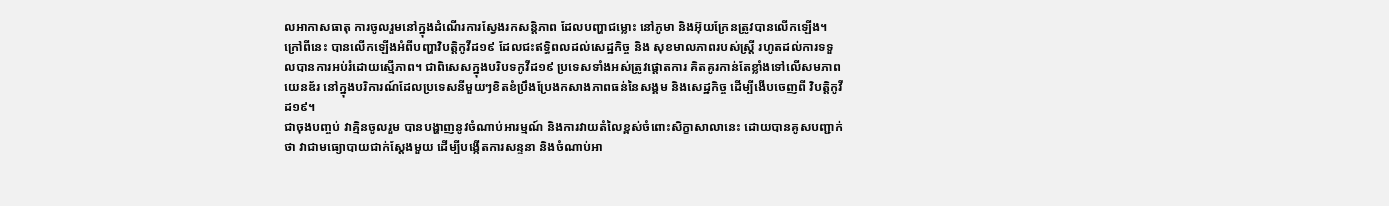លអាកាសធាតុ ការចូលរួមនៅក្នុងដំណើរការស្វែងរកសន្តិភាព ដែលបញ្ហាជម្លោះ នៅភូមា និងអ៊ុយក្រែនត្រូវបានលើកឡើង។ ក្រៅពីនេះ បានលើកឡើងអំពីបញ្ហាវិបត្តិកូវីដ១៩ ដែលជះឥទ្ធិពលដល់សេដ្ឋកិច្ច និង សុខមាលភាពរបស់ស្រ្តី រហូតដល់ការទទួលបានការអប់រំដោយស្មើភាព។ ជាពិសេសក្នុងបរិបទកូវីដ១៩ ប្រទេសទាំងអស់ត្រូវផ្តោតការ គិតគូរកាន់តែខ្លាំងទៅលើសមភាពយេនឌ័រ នៅក្នុងបរិការណ៍ដែលប្រទេសនីមួយៗខិតខំប្រឹងប្រែងកសាងភាពធន់នៃសង្គម និងសេដ្ឋកិច្ច ដើម្បីងើបចេញពី វិបត្តិកូវីដ១៩។
ជាចុងបញ្ចប់ វាគ្មិនចូលរួម បានបង្ហាញនូវចំណាប់អារម្មណ៍ និងការវាយតំលៃខ្ពស់ចំពោះសិក្ខាសាលានេះ ដោយបានគូសបញ្ជាក់ថា វាជាមធ្យោបាយជាក់ស្តែងមួយ ដើម្បីបង្កើតការសន្ទនា និងចំណាប់អា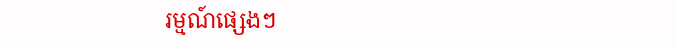រម្មណ៍ផ្សេងៗ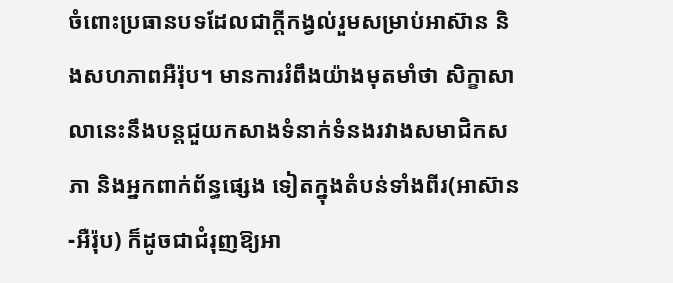ចំពោះប្រធានបទដែលជាក្តីកង្វល់រួមសម្រាប់អាស៊ាន និងសហភាពអឺរ៉ុប។ មានការរំពឹងយ៉ាងមុតមាំថា សិក្ខាសាលានេះនឹងបន្តជួយកសាងទំនាក់ទំនងរវាងសមាជិកសភា និងអ្នកពាក់ព័ន្ធផ្សេង ទៀតក្នុងតំបន់ទាំងពីរ(អាស៊ាន-អឺរ៉ុប) ក៏ដូចជាជំរុញឱ្យអា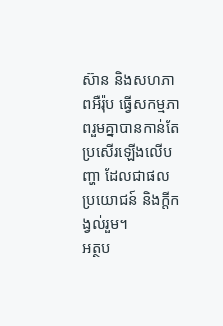ស៊ាន និងសហភាពអឺរ៉ុប ធ្វើសកម្មភាពរួមគ្នាបានកាន់តែប្រសើរឡើងលើបញ្ហា ដែលជាផលប្រយោជន៍ និងក្តីកង្វល់រួម។
អត្ថប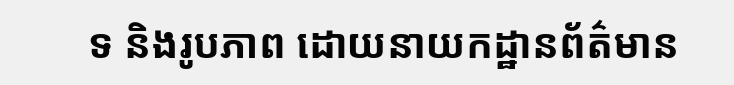ទ និងរូបភាព ដោយនាយកដ្ឋានព័ត៌មាន